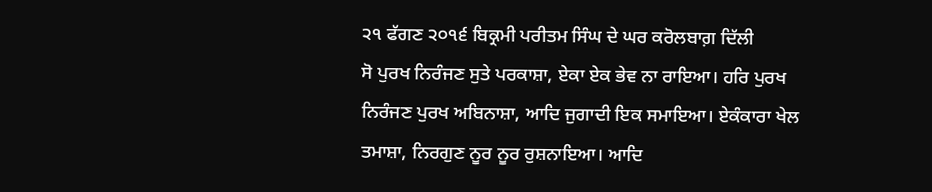੨੧ ਫੱਗਣ ੨੦੧੬ ਬਿਕ੍ਰਮੀ ਪਰੀਤਮ ਸਿੰਘ ਦੇ ਘਰ ਕਰੋਲਬਾਗ਼ ਦਿੱਲੀ
ਸੋ ਪੁਰਖ ਨਿਰੰਜਣ ਸੁਤੇ ਪਰਕਾਸ਼ਾ, ਏਕਾ ਏਕ ਭੇਵ ਨਾ ਰਾਇਆ। ਹਰਿ ਪੁਰਖ ਨਿਰੰਜਣ ਪੁਰਖ ਅਬਿਨਾਸ਼ਾ, ਆਦਿ ਜੁਗਾਦੀ ਇਕ ਸਮਾਇਆ। ਏਕੰਕਾਰਾ ਖੇਲ ਤਮਾਸ਼ਾ, ਨਿਰਗੁਣ ਨੂਰ ਨੂਰ ਰੁਸ਼ਨਾਇਆ। ਆਦਿ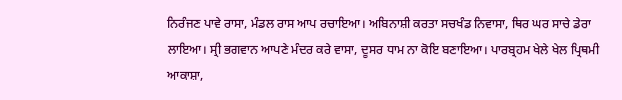ਨਿਰੰਜਣ ਪਾਵੇ ਰਾਸਾ, ਮੰਡਲ ਰਾਸ ਆਪ ਰਚਾਇਆ। ਅਬਿਨਾਸ਼ੀ ਕਰਤਾ ਸਚਖੰਡ ਨਿਵਾਸਾ, ਥਿਰ ਘਰ ਸਾਚੇ ਡੇਰਾ ਲਾਇਆ। ਸ੍ਰੀ ਭਗਵਾਨ ਆਪਣੇ ਮੰਦਰ ਕਰੇ ਵਾਸਾ, ਦੂਸਰ ਧਾਮ ਨਾ ਕੋਇ ਬਣਾਇਆ। ਪਾਰਬ੍ਰਹਮ ਖੇਲੇ ਖੇਲ ਪ੍ਰਿਥਮੀ ਆਕਾਸ਼ਾ,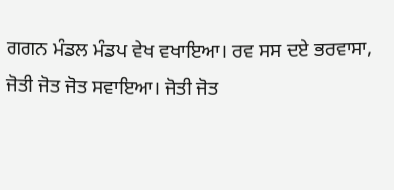ਗਗਨ ਮੰਡਲ ਮੰਡਪ ਵੇਖ ਵਖਾਇਆ। ਰਵ ਸਸ ਦਏ ਭਰਵਾਸਾ, ਜੋਤੀ ਜੋਤ ਜੋਤ ਸਵਾਇਆ। ਜੋਤੀ ਜੋਤ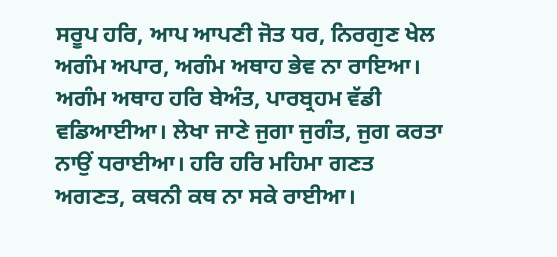ਸਰੂਪ ਹਰਿ, ਆਪ ਆਪਣੀ ਜੋਤ ਧਰ, ਨਿਰਗੁਣ ਖੇਲ ਅਗੰਮ ਅਪਾਰ, ਅਗੰਮ ਅਥਾਹ ਭੇਵ ਨਾ ਰਾਇਆ। ਅਗੰਮ ਅਥਾਹ ਹਰਿ ਬੇਅੰਤ, ਪਾਰਬ੍ਰਹਮ ਵੱਡੀ ਵਡਿਆਈਆ। ਲੇਖਾ ਜਾਣੇ ਜੁਗਾ ਜੁਗੰਤ, ਜੁਗ ਕਰਤਾ ਨਾਉਂ ਧਰਾਈਆ। ਹਰਿ ਹਰਿ ਮਹਿਮਾ ਗਣਤ ਅਗਣਤ, ਕਥਨੀ ਕਥ ਨਾ ਸਕੇ ਰਾਈਆ।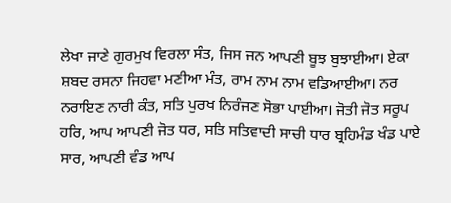ਲੇਖਾ ਜਾਣੇ ਗੁਰਮੁਖ ਵਿਰਲਾ ਸੰਤ, ਜਿਸ ਜਨ ਆਪਣੀ ਬੂਝ ਬੁਝਾਈਆ। ਏਕਾ ਸ਼ਬਦ ਰਸਨਾ ਜਿਹਵਾ ਮਣੀਆ ਮੰਤ, ਰਾਮ ਨਾਮ ਨਾਮ ਵਡਿਆਈਆ। ਨਰ ਨਰਾਇਣ ਨਾਰੀ ਕੰਤ, ਸਤਿ ਪੁਰਖ ਨਿਰੰਜਣ ਸੋਭਾ ਪਾਈਆ। ਜੋਤੀ ਜੋਤ ਸਰੂਪ ਹਰਿ, ਆਪ ਆਪਣੀ ਜੋਤ ਧਰ, ਸਤਿ ਸਤਿਵਾਦੀ ਸਾਚੀ ਧਾਰ ਬ੍ਰਹਿਮੰਡ ਖੰਡ ਪਾਏ ਸਾਰ, ਆਪਣੀ ਵੰਡ ਆਪ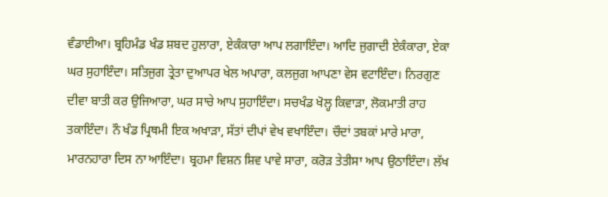ਵੰਡਾਈਆ। ਬ੍ਰਹਿਮੰਡ ਖੰਡ ਸ਼ਬਦ ਹੁਲਾਰਾ, ਏਕੰਕਾਰਾ ਆਪ ਲਗਾਇੰਦਾ। ਆਦਿ ਜੁਗਾਦੀ ਏਕੰਕਾਰਾ, ਏਕਾ ਘਰ ਸੁਹਾਇੰਦਾ। ਸਤਿਜੁਗ ਤ੍ਰੇਤਾ ਦੁਆਪਰ ਖੇਲ ਅਪਾਰਾ, ਕਲਜੁਗ ਆਪਣਾ ਵੇਸ ਵਟਾਇੰਦਾ। ਨਿਰਗੁਣ ਦੀਵਾ ਬਾਤੀ ਕਰ ਉਜਿਆਰਾ, ਘਰ ਸਾਚੇ ਆਪ ਸੁਹਾਇੰਦਾ। ਸਚਖੰਡ ਖੋਲ੍ਹ ਕਿਵਾੜਾ, ਲੋਕਮਾਤੀ ਰਾਹ ਤਕਾਇੰਦਾ। ਨੌ ਖੰਡ ਪ੍ਰਿਥਮੀ ਇਕ ਅਖਾੜਾ, ਸੱਤਾਂ ਦੀਪਾਂ ਵੇਖ ਵਖਾਇੰਦਾ। ਚੌਦਾਂ ਤਬਕਾਂ ਮਾਰੇ ਮਾਰਾ, ਮਾਰਨਹਾਰਾ ਦਿਸ ਨਾ ਆਇੰਦਾ। ਬ੍ਰਹਮਾ ਵਿਸ਼ਨ ਸ਼ਿਵ ਪਾਵੇ ਸਾਰਾ, ਕਰੋੜ ਤੇਤੀਸਾ ਆਪ ਉਠਾਇੰਦਾ। ਲੱਖ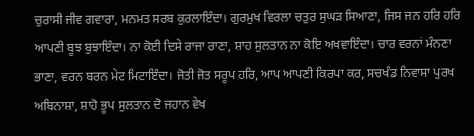ਚੁਰਾਸੀ ਜੀਵ ਗਵਾਰਾ, ਮਨਮਤ ਸਰਬ ਕੁਰਲਾਇੰਦਾ। ਗੁਰਮੁਖ ਵਿਰਲਾ ਚਤੁਰ ਸੁਘੜ ਸਿਆਣਾ, ਜਿਸ ਜਨ ਹਰਿ ਹਰਿ ਆਪਣੀ ਬੂਝ ਬੁਝਾਇੰਦਾ। ਨਾ ਕੋਈ ਦਿਸੇ ਰਾਜਾ ਰਾਣਾ, ਸ਼ਾਹ ਸੁਲਤਾਨ ਨਾ ਕੋਇ ਅਖਵਾਇੰਦਾ। ਚਾਰ ਵਰਨਾਂ ਮੰਨਣਾ ਭਾਣਾ, ਵਰਨ ਬਰਨ ਮੇਟ ਮਿਟਾਇੰਦਾ। ਜੋਤੀ ਜੋਤ ਸਰੂਪ ਹਰਿ, ਆਪ ਆਪਣੀ ਕਿਰਪਾ ਕਰ, ਸਚਖੰਡ ਨਿਵਾਸਾ ਪੁਰਖ ਅਬਿਨਾਸ਼ਾ, ਸ਼ਾਹੋ ਭੂਪ ਸੁਲਤਾਨ ਦੋ ਜਹਾਨ ਵੇਖ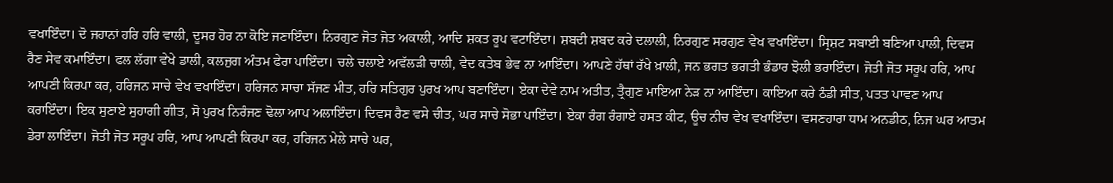ਵਖਾਇੰਦਾ। ਦੋ ਜਹਾਨਾਂ ਹਰਿ ਹਰਿ ਵਾਲੀ, ਦੂਸਰ ਹੋਰ ਨਾ ਕੋਇ ਜਣਾਇੰਦਾ। ਨਿਰਗੁਣ ਜੋਤ ਜੋਤ ਅਕਾਲੀ, ਆਦਿ ਸ਼ਕਤ ਰੂਪ ਵਟਾਇੰਦਾ। ਸ਼ਬਦੀ ਸ਼ਬਦ ਕਰੇ ਦਲਾਲੀ, ਨਿਰਗੁਣ ਸਰਗੁਣ ਵੇਖ ਵਖਾਇੰਦਾ। ਸ੍ਰਿਸ਼ਟ ਸਬਾਈ ਬਣਿਆ ਪਾਲੀ, ਦਿਵਸ ਰੈਣ ਸੇਵ ਕਮਾਇੰਦਾ। ਫਲ ਲੱਗਾ ਵੇਖੇ ਡਾਲੀ, ਕਲਜੁਗ ਅੰਤਮ ਫੇਰਾ ਪਾਇੰਦਾ। ਚਲੇ ਚਲਾਏ ਅਵੱਲੜੀ ਚਾਲੀ, ਵੇਦ ਕਤੇਬ ਭੇਵ ਨਾ ਆਇੰਦਾ। ਆਪਣੇ ਹੱਥਾਂ ਰੱਖੇ ਖ਼ਾਲੀ, ਜਨ ਭਗਤ ਭਗਤੀ ਭੰਡਾਰ ਝੋਲੀ ਭਰਾਇੰਦਾ। ਜੋਤੀ ਜੋਤ ਸਰੂਪ ਹਰਿ, ਆਪ ਆਪਣੀ ਕਿਰਪਾ ਕਰ, ਹਰਿਜਨ ਸਾਚੇ ਵੇਖ ਵਖਾਇੰਦਾ। ਹਰਿਜਨ ਸਾਚਾ ਸੱਜਣ ਮੀਤ, ਹਰਿ ਸਤਿਗੁਰ ਪੁਰਖ ਆਪ ਬਣਾਇੰਦਾ। ਏਕਾ ਦੇਵੇ ਨਾਮ ਅਤੀਤ, ਤ੍ਰੈਗੁਣ ਮਾਇਆ ਨੇੜ ਨਾ ਆਇੰਦਾ। ਕਾਇਆ ਕਰੇ ਠੰਡੀ ਸੀਤ, ਪਤਤ ਪਾਵਣ ਆਪ ਕਰਾਇੰਦਾ। ਇਕ ਸੁਣਾਏ ਸੁਹਾਗੀ ਗੀਤ, ਸੋ ਪੁਰਖ ਨਿਰੰਜਣ ਢੋਲਾ ਆਪ ਅਲਾਇੰਦਾ। ਦਿਵਸ ਰੈਣ ਵਸੇ ਚੀਤ, ਘਰ ਸਾਚੇ ਸੋਭਾ ਪਾਇੰਦਾ। ਏਕਾ ਰੰਗ ਰੰਗਾਏ ਹਸਤ ਕੀਟ, ਊਚ ਨੀਚ ਵੇਖ ਵਖਾਇੰਦਾ। ਵਸਣਹਾਰਾ ਧਾਮ ਅਨਡੀਠ, ਨਿਜ ਘਰ ਆਤਮ ਡੇਰਾ ਲਾਇੰਦਾ। ਜੋਤੀ ਜੋਤ ਸਰੂਪ ਹਰਿ, ਆਪ ਆਪਣੀ ਕਿਰਪਾ ਕਰ, ਹਰਿਜਨ ਮੇਲੇ ਸਾਚੇ ਘਰ,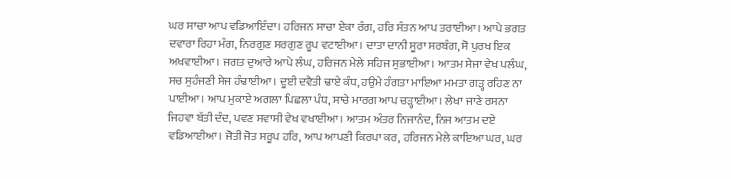ਘਰ ਸਾਚਾ ਆਪ ਵਡਿਆਇੰਦਾ। ਹਰਿਜਨ ਸਾਚਾ ਏਕਾ ਰੰਗ, ਹਰਿ ਸੰਤਨ ਆਪ ਤਰਾਈਆ। ਆਪੇ ਭਗਤ ਦਵਾਰਾ ਰਿਹਾ ਮੰਗ, ਨਿਰਗੁਣ ਸਰਗੁਣ ਰੂਪ ਵਟਾਈਆ। ਦਾਤਾ ਦਾਨੀ ਸੂਰਾ ਸਰਬੰਗ, ਸੋ ਪੁਰਖ ਇਕ ਅਖਵਾਈਆ। ਜਗਤ ਦੁਆਰੇ ਆਪੇ ਲੰਘ, ਹਰਿਜਨ ਮੇਲੇ ਸਹਿਜ ਸੁਭਾਈਆ। ਆਤਮ ਸੇਜਾ ਵੇਖ ਪਲੰਘ, ਸਚ ਸੁਹੰਜਣੀ ਸੇਜ ਹੰਢਾਈਆ। ਦੂਈ ਦਵੈਤੀ ਢਾਏ ਕੰਧ, ਹਉਮੇ ਹੰਗਤਾ ਮਾਇਆ ਮਮਤਾ ਗੜ੍ਹ ਰਹਿਣ ਨਾ ਪਾਈਆ। ਆਪ ਮੁਕਾਏ ਅਗਲਾ ਪਿਛਲਾ ਪੰਧ, ਸਾਚੇ ਮਾਰਗ ਆਪ ਚੜ੍ਹਾਈਆ। ਲੇਖਾ ਜਾਣੇ ਰਸਨਾ ਜਿਹਵਾ ਬੱਤੀ ਦੰਦ, ਪਵਣ ਸਵਾਸੀ ਵੇਖ ਵਖਾਈਆ। ਆਤਮ ਅੰਤਰ ਨਿਜਾਨੰਦ, ਨਿਜ ਆਤਮ ਦਏ ਵਡਿਆਈਆ। ਜੋਤੀ ਜੋਤ ਸਰੂਪ ਹਰਿ, ਆਪ ਆਪਣੀ ਕਿਰਪਾ ਕਰ, ਹਰਿਜਨ ਮੇਲੇ ਕਾਇਆ ਘਰ, ਘਰ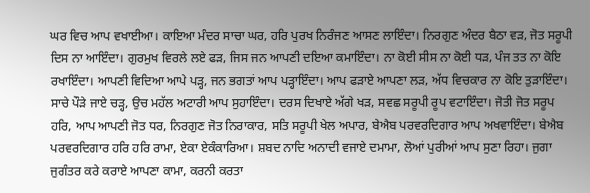ਘਰ ਵਿਚ ਆਪ ਵਖਾਈਆ। ਕਾਇਆ ਮੰਦਰ ਸਾਚਾ ਘਰ, ਹਰਿ ਪੁਰਖ ਨਿਰੰਜਣ ਆਸਣ ਲਾਇੰਦਾ। ਨਿਰਗੁਣ ਅੰਦਰ ਬੈਠਾ ਵੜ, ਜੋਤ ਸਰੂਪੀ ਦਿਸ ਨਾ ਆਇੰਦਾ। ਗੁਰਮੁਖ ਵਿਰਲੇ ਲਏ ਫੜ, ਜਿਸ ਜਨ ਆਪਣੀ ਦਇਆ ਕਮਾਇੰਦਾ। ਨਾ ਕੋਈ ਸੀਸ ਨਾ ਕੋਈ ਧੜ, ਪੰਜ ਤਤ ਨਾ ਕੋਇ ਰਖਾਇੰਦਾ। ਆਪਣੀ ਵਿਦਿਆ ਆਪੇ ਪੜ੍ਹ, ਜਨ ਭਗਤਾਂ ਆਪ ਪੜ੍ਹਾਇੰਦਾ। ਆਪ ਫੜਾਏ ਆਪਣਾ ਲੜ, ਅੱਧ ਵਿਚਕਾਰ ਨਾ ਕੋਇ ਤੁੜਾਇੰਦਾ। ਸਾਚੇ ਪੌੜੇ ਜਾਏ ਚੜ੍ਹ, ਉਚ ਮਹੱਲ ਅਟਾਰੀ ਆਪ ਸੁਹਾਇੰਦਾ। ਦਰਸ ਦਿਖਾਏ ਅੱਗੇ ਖੜ, ਸਵਛ ਸਰੂਪੀ ਰੂਪ ਵਟਾਇੰਦਾ। ਜੋਤੀ ਜੋਤ ਸਰੂਪ ਹਰਿ, ਆਪ ਆਪਣੀ ਜੋਤ ਧਰ, ਨਿਰਗੁਣ ਜੋਤ ਨਿਰਾਕਾਰ, ਸਤਿ ਸਰੂਪੀ ਖੇਲ ਅਪਾਰ, ਬੇਐਬ ਪਰਵਰਦਿਗਾਰ ਆਪ ਅਖਵਾਇੰਦਾ। ਬੇਐਬ ਪਰਵਰਦਿਗਾਰ ਹਰਿ ਹਰਿ ਰਾਮਾ, ਏਕਾ ਏਕੰਕਾਰਿਆ। ਸ਼ਬਦ ਨਾਦਿ ਅਨਾਦੀ ਵਜਾਏ ਦਮਾਮਾ, ਲੋਆਂ ਪੁਰੀਆਂ ਆਪ ਸੁਣਾ ਰਿਹਾ। ਜੁਗਾ ਜੁਗੰਤਰ ਕਰੇ ਕਰਾਏ ਆਪਣਾ ਕਾਮਾ, ਕਰਨੀ ਕਰਤਾ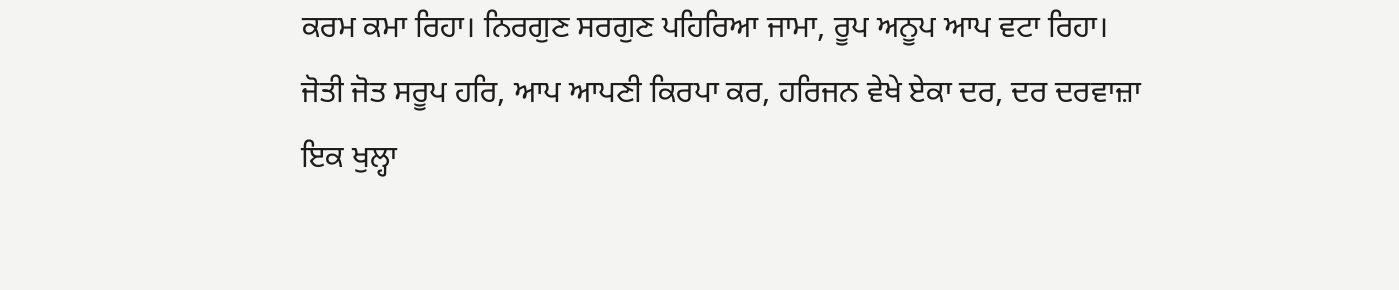ਕਰਮ ਕਮਾ ਰਿਹਾ। ਨਿਰਗੁਣ ਸਰਗੁਣ ਪਹਿਰਿਆ ਜਾਮਾ, ਰੂਪ ਅਨੂਪ ਆਪ ਵਟਾ ਰਿਹਾ। ਜੋਤੀ ਜੋਤ ਸਰੂਪ ਹਰਿ, ਆਪ ਆਪਣੀ ਕਿਰਪਾ ਕਰ, ਹਰਿਜਨ ਵੇਖੇ ਏਕਾ ਦਰ, ਦਰ ਦਰਵਾਜ਼ਾ ਇਕ ਖੁਲ੍ਹਾ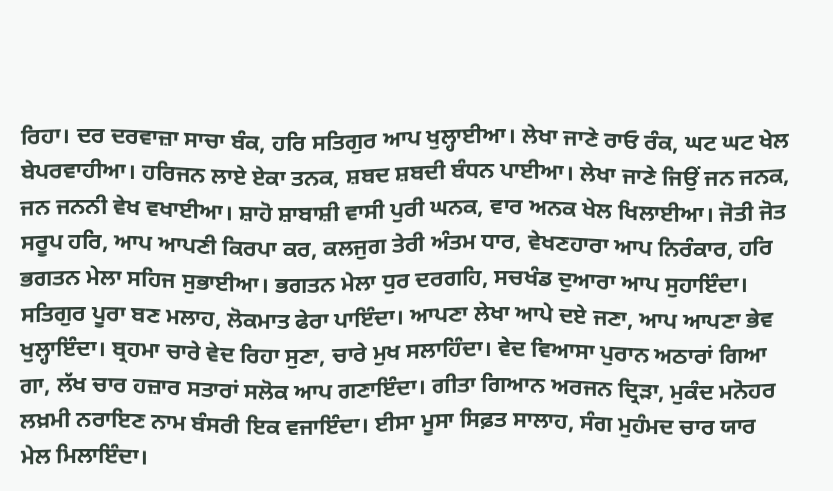ਰਿਹਾ। ਦਰ ਦਰਵਾਜ਼ਾ ਸਾਚਾ ਬੰਕ, ਹਰਿ ਸਤਿਗੁਰ ਆਪ ਖੁਲ੍ਹਾਈਆ। ਲੇਖਾ ਜਾਣੇ ਰਾਓ ਰੰਕ, ਘਟ ਘਟ ਖੇਲ ਬੇਪਰਵਾਹੀਆ। ਹਰਿਜਨ ਲਾਏ ਏਕਾ ਤਨਕ, ਸ਼ਬਦ ਸ਼ਬਦੀ ਬੰਧਨ ਪਾਈਆ। ਲੇਖਾ ਜਾਣੇ ਜਿਉਂ ਜਨ ਜਨਕ, ਜਨ ਜਨਨੀ ਵੇਖ ਵਖਾਈਆ। ਸ਼ਾਹੋ ਸ਼ਾਬਾਸ਼ੀ ਵਾਸੀ ਪੁਰੀ ਘਨਕ, ਵਾਰ ਅਨਕ ਖੇਲ ਖਿਲਾਈਆ। ਜੋਤੀ ਜੋਤ ਸਰੂਪ ਹਰਿ, ਆਪ ਆਪਣੀ ਕਿਰਪਾ ਕਰ, ਕਲਜੁਗ ਤੇਰੀ ਅੰਤਮ ਧਾਰ, ਵੇਖਣਹਾਰਾ ਆਪ ਨਿਰੰਕਾਰ, ਹਰਿ ਭਗਤਨ ਮੇਲਾ ਸਹਿਜ ਸੁਭਾਈਆ। ਭਗਤਨ ਮੇਲਾ ਧੁਰ ਦਰਗਹਿ, ਸਚਖੰਡ ਦੁਆਰਾ ਆਪ ਸੁਹਾਇੰਦਾ। ਸਤਿਗੁਰ ਪੂਰਾ ਬਣ ਮਲਾਹ, ਲੋਕਮਾਤ ਫੇਰਾ ਪਾਇੰਦਾ। ਆਪਣਾ ਲੇਖਾ ਆਪੇ ਦਏ ਜਣਾ, ਆਪ ਆਪਣਾ ਭੇਵ ਖੁਲ੍ਹਾਇੰਦਾ। ਬ੍ਰਹਮਾ ਚਾਰੇ ਵੇਦ ਰਿਹਾ ਸੁਣਾ, ਚਾਰੇ ਮੁਖ ਸਲਾਹਿੰਦਾ। ਵੇਦ ਵਿਆਸਾ ਪੁਰਾਨ ਅਠਾਰਾਂ ਗਿਆ ਗਾ, ਲੱਖ ਚਾਰ ਹਜ਼ਾਰ ਸਤਾਰਾਂ ਸਲੋਕ ਆਪ ਗਣਾਇੰਦਾ। ਗੀਤਾ ਗਿਆਨ ਅਰਜਨ ਦ੍ਰਿੜਾ, ਮੁਕੰਦ ਮਨੋਹਰ ਲਖ਼ਮੀ ਨਰਾਇਣ ਨਾਮ ਬੰਸਰੀ ਇਕ ਵਜਾਇੰਦਾ। ਈਸਾ ਮੂਸਾ ਸਿਫ਼ਤ ਸਾਲਾਹ, ਸੰਗ ਮੁਹੰਮਦ ਚਾਰ ਯਾਰ ਮੇਲ ਮਿਲਾਇੰਦਾ।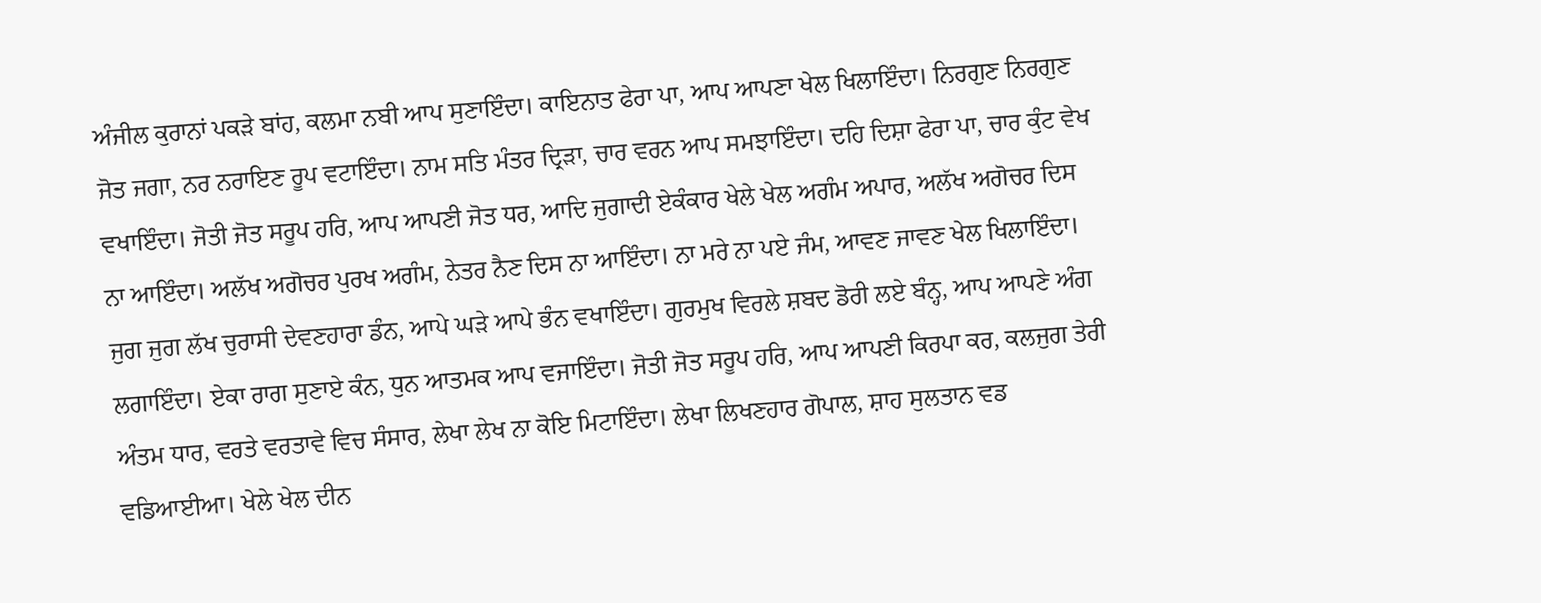ਅੰਜੀਲ ਕੁਰਾਨਾਂ ਪਕੜੇ ਬਾਂਹ, ਕਲਮਾ ਨਬੀ ਆਪ ਸੁਣਾਇੰਦਾ। ਕਾਇਨਾਤ ਫੇਰਾ ਪਾ, ਆਪ ਆਪਣਾ ਖੇਲ ਖਿਲਾਇੰਦਾ। ਨਿਰਗੁਣ ਨਿਰਗੁਣ ਜੋਤ ਜਗਾ, ਨਰ ਨਰਾਇਣ ਰੂਪ ਵਟਾਇੰਦਾ। ਨਾਮ ਸਤਿ ਮੰਤਰ ਦ੍ਰਿੜਾ, ਚਾਰ ਵਰਨ ਆਪ ਸਮਝਾਇੰਦਾ। ਦਹਿ ਦਿਸ਼ਾ ਫੇਰਾ ਪਾ, ਚਾਰ ਕੁੰਟ ਵੇਖ ਵਖਾਇੰਦਾ। ਜੋਤੀ ਜੋਤ ਸਰੂਪ ਹਰਿ, ਆਪ ਆਪਣੀ ਜੋਤ ਧਰ, ਆਦਿ ਜੁਗਾਦੀ ਏਕੰਕਾਰ ਖੇਲੇ ਖੇਲ ਅਗੰਮ ਅਪਾਰ, ਅਲੱਖ ਅਗੋਚਰ ਦਿਸ ਨਾ ਆਇੰਦਾ। ਅਲੱਖ ਅਗੋਚਰ ਪੁਰਖ ਅਗੰਮ, ਨੇਤਰ ਨੈਣ ਦਿਸ ਨਾ ਆਇੰਦਾ। ਨਾ ਮਰੇ ਨਾ ਪਏ ਜੰਮ, ਆਵਣ ਜਾਵਣ ਖੇਲ ਖਿਲਾਇੰਦਾ। ਜੁਗ ਜੁਗ ਲੱਖ ਚੁਰਾਸੀ ਦੇਵਣਹਾਰਾ ਡੰਨ, ਆਪੇ ਘੜੇ ਆਪੇ ਭੰਨ ਵਖਾਇੰਦਾ। ਗੁਰਮੁਖ ਵਿਰਲੇ ਸ਼ਬਦ ਡੋਰੀ ਲਏ ਬੰਨ੍ਹ, ਆਪ ਆਪਣੇ ਅੰਗ ਲਗਾਇੰਦਾ। ਏਕਾ ਰਾਗ ਸੁਣਾਏ ਕੰਨ, ਧੁਨ ਆਤਮਕ ਆਪ ਵਜਾਇੰਦਾ। ਜੋਤੀ ਜੋਤ ਸਰੂਪ ਹਰਿ, ਆਪ ਆਪਣੀ ਕਿਰਪਾ ਕਰ, ਕਲਜੁਗ ਤੇਰੀ ਅੰਤਮ ਧਾਰ, ਵਰਤੇ ਵਰਤਾਵੇ ਵਿਚ ਸੰਸਾਰ, ਲੇਖਾ ਲੇਖ ਨਾ ਕੋਇ ਮਿਟਾਇੰਦਾ। ਲੇਖਾ ਲਿਖਣਹਾਰ ਗੋਪਾਲ, ਸ਼ਾਹ ਸੁਲਤਾਨ ਵਡ ਵਡਿਆਈਆ। ਖੇਲੇ ਖੇਲ ਦੀਨ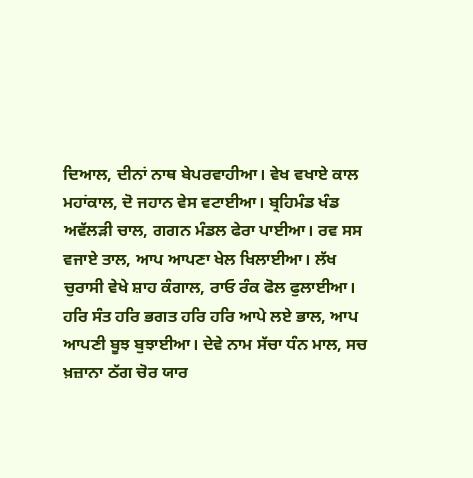ਦਿਆਲ, ਦੀਨਾਂ ਨਾਥ ਬੇਪਰਵਾਹੀਆ। ਵੇਖ ਵਖਾਏ ਕਾਲ ਮਹਾਂਕਾਲ, ਦੋ ਜਹਾਨ ਵੇਸ ਵਟਾਈਆ। ਬ੍ਰਹਿਮੰਡ ਖੰਡ ਅਵੱਲੜੀ ਚਾਲ, ਗਗਨ ਮੰਡਲ ਫੇਰਾ ਪਾਈਆ। ਰਵ ਸਸ ਵਜਾਏ ਤਾਲ, ਆਪ ਆਪਣਾ ਖੇਲ ਖਿਲਾਈਆ। ਲੱਖ ਚੁਰਾਸੀ ਵੇਖੇ ਸ਼ਾਹ ਕੰਗਾਲ, ਰਾਓ ਰੰਕ ਫੋਲ ਫੁਲਾਈਆ। ਹਰਿ ਸੰਤ ਹਰਿ ਭਗਤ ਹਰਿ ਹਰਿ ਆਪੇ ਲਏ ਭਾਲ, ਆਪ ਆਪਣੀ ਬੂਝ ਬੁਝਾਈਆ। ਦੇਵੇ ਨਾਮ ਸੱਚਾ ਧੰਨ ਮਾਲ, ਸਚ ਖ਼ਜ਼ਾਨਾ ਠੱਗ ਚੋਰ ਯਾਰ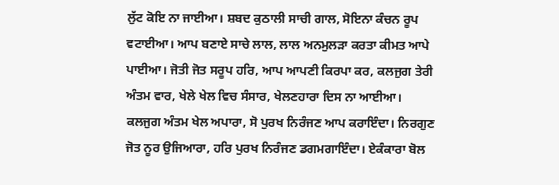ਲੁੱਟ ਕੋਇ ਨਾ ਜਾਈਆ। ਸ਼ਬਦ ਕੁਠਾਲੀ ਸਾਚੀ ਗਾਲ, ਸੋਇਨਾ ਕੰਚਨ ਰੂਪ ਵਟਾਈਆ। ਆਪ ਬਣਾਏ ਸਾਚੇ ਲਾਲ, ਲਾਲ ਅਨਮੁਲੜਾ ਕਰਤਾ ਕੀਮਤ ਆਪੇ ਪਾਈਆ। ਜੋਤੀ ਜੋਤ ਸਰੂਪ ਹਰਿ, ਆਪ ਆਪਣੀ ਕਿਰਪਾ ਕਰ, ਕਲਜੁਗ ਤੇਰੀ ਅੰਤਮ ਵਾਰ, ਖੇਲੇ ਖੇਲ ਵਿਚ ਸੰਸਾਰ, ਖੇਲਣਹਾਰਾ ਦਿਸ ਨਾ ਆਈਆ। ਕਲਜੁਗ ਅੰਤਮ ਖੇਲ ਅਪਾਰਾ, ਸੋ ਪੁਰਖ ਨਿਰੰਜਣ ਆਪ ਕਰਾਇੰਦਾ। ਨਿਰਗੁਣ ਜੋਤ ਨੂਰ ਉਜਿਆਰਾ, ਹਰਿ ਪੁਰਖ ਨਿਰੰਜਣ ਡਗਮਗਾਇੰਦਾ। ਏਕੰਕਾਰਾ ਬੋਲ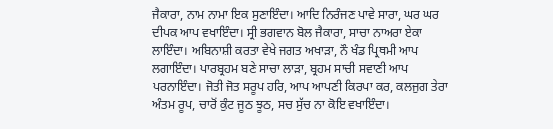ਜੈਕਾਰਾ, ਨਾਮ ਨਾਮਾ ਇਕ ਸੁਣਾਇੰਦਾ। ਆਦਿ ਨਿਰੰਜਣ ਪਾਵੇ ਸਾਰਾ, ਘਰ ਘਰ ਦੀਪਕ ਆਪ ਵਖਾਇੰਦਾ। ਸ੍ਰੀ ਭਗਵਾਨ ਬੋਲ ਜੈਕਾਰਾ, ਸਾਚਾ ਨਾਅਰਾ ਏਕਾ ਲਾਇੰਦਾ। ਅਬਿਨਾਸ਼ੀ ਕਰਤਾ ਵੇਖੇ ਜਗਤ ਅਖਾੜਾ, ਨੌ ਖੰਡ ਪ੍ਰਿਥਮੀ ਆਪ ਲਗਾਇੰਦਾ। ਪਾਰਬ੍ਰਹਮ ਬਣੇ ਸਾਚਾ ਲਾੜਾ, ਬ੍ਰਹਮ ਸਾਚੀ ਸਵਾਣੀ ਆਪ ਪਰਨਾਇੰਦਾ। ਜੋਤੀ ਜੋਤ ਸਰੂਪ ਹਰਿ, ਆਪ ਆਪਣੀ ਕਿਰਪਾ ਕਰ, ਕਲਜੁਗ ਤੇਰਾ ਅੰਤਮ ਰੂਪ, ਚਾਰੋਂ ਕੁੰਟ ਜੂਠ ਝੂਠ, ਸਚ ਸੁੱਚ ਨਾ ਕੋਇ ਵਖਾਇੰਦਾ।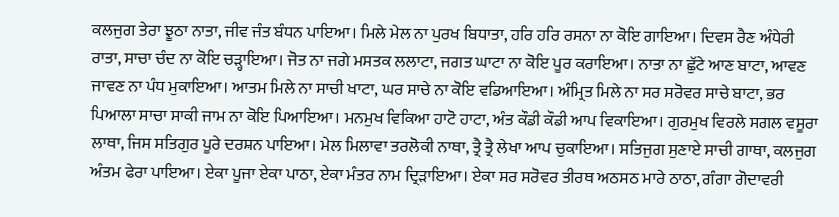ਕਲਜੁਗ ਤੇਰਾ ਝੂਠਾ ਨਾਤਾ, ਜੀਵ ਜੰਤ ਬੰਧਨ ਪਾਇਆ। ਮਿਲੇ ਮੇਲ ਨਾ ਪੁਰਖ ਬਿਧਾਤਾ, ਹਰਿ ਹਰਿ ਰਸਨਾ ਨਾ ਕੋਇ ਗਾਇਆ। ਦਿਵਸ ਰੈਣ ਅੰਧੇਰੀ ਰਾਤਾ, ਸਾਚਾ ਚੰਦ ਨਾ ਕੋਇ ਚੜ੍ਹਾਇਆ। ਜੋਤ ਨਾ ਜਗੇ ਮਸਤਕ ਲਲਾਟਾ, ਜਗਤ ਘਾਟਾ ਨਾ ਕੋਇ ਪੂਰ ਕਰਾਇਆ। ਨਾਤਾ ਨਾ ਛੁੱਟੇ ਆਣ ਬਾਟਾ, ਆਵਣ ਜਾਵਣ ਨਾ ਪੰਧ ਮੁਕਾਇਆ। ਆਤਮ ਮਿਲੇ ਨਾ ਸਾਚੀ ਖਾਟਾ, ਘਰ ਸਾਚੇ ਨਾ ਕੋਇ ਵਡਿਆਇਆ। ਅੰਮ੍ਰਿਤ ਮਿਲੇ ਨਾ ਸਰ ਸਰੋਵਰ ਸਾਚੇ ਬਾਟਾ, ਭਰ ਪਿਆਲਾ ਸਾਚਾ ਸਾਕੀ ਜਾਮ ਨਾ ਕੋਇ ਪਿਆਇਆ। ਮਨਮੁਖ ਵਿਕਿਆ ਹਾਟੋ ਹਾਟਾ, ਅੰਤ ਕੌਡੀ ਕੌਡੀ ਆਪ ਵਿਕਾਇਆ। ਗੁਰਮੁਖ ਵਿਰਲੇ ਸਗਲ ਵਸੂਰਾ ਲਾਥਾ, ਜਿਸ ਸਤਿਗੁਰ ਪੂਰੇ ਦਰਸ਼ਨ ਪਾਇਆ। ਮੇਲ ਮਿਲਾਵਾ ਤਰਲੋਕੀ ਨਾਥਾ, ਤ੍ਰੈ ਤ੍ਰੈ ਲੇਖਾ ਆਪ ਚੁਕਾਇਆ। ਸਤਿਜੁਗ ਸੁਣਾਏ ਸਾਚੀ ਗਾਥਾ, ਕਲਜੁਗ ਅੰਤਮ ਫੇਰਾ ਪਾਇਆ। ਏਕਾ ਪੂਜਾ ਏਕਾ ਪਾਠਾ, ਏਕਾ ਮੰਤਰ ਨਾਮ ਦ੍ਰਿੜਾਇਆ। ਏਕਾ ਸਰ ਸਰੋਵਰ ਤੀਰਥ ਅਠਸਠ ਮਾਰੇ ਠਾਠਾ, ਗੰਗਾ ਗੋਦਾਵਰੀ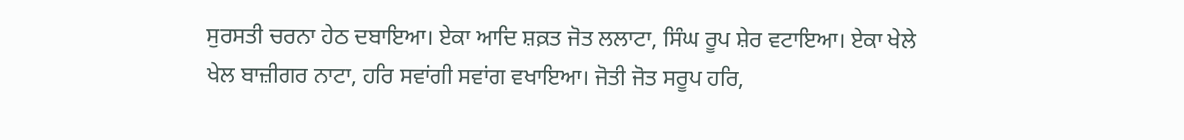ਸੁਰਸਤੀ ਚਰਨਾ ਹੇਠ ਦਬਾਇਆ। ਏਕਾ ਆਦਿ ਸ਼ਕ਼ਤ ਜੋਤ ਲਲਾਟਾ, ਸਿੰਘ ਰੂਪ ਸ਼ੇਰ ਵਟਾਇਆ। ਏਕਾ ਖੇਲੇ ਖੇਲ ਬਾਜ਼ੀਗਰ ਨਾਟਾ, ਹਰਿ ਸਵਾਂਗੀ ਸਵਾਂਗ ਵਖਾਇਆ। ਜੋਤੀ ਜੋਤ ਸਰੂਪ ਹਰਿ,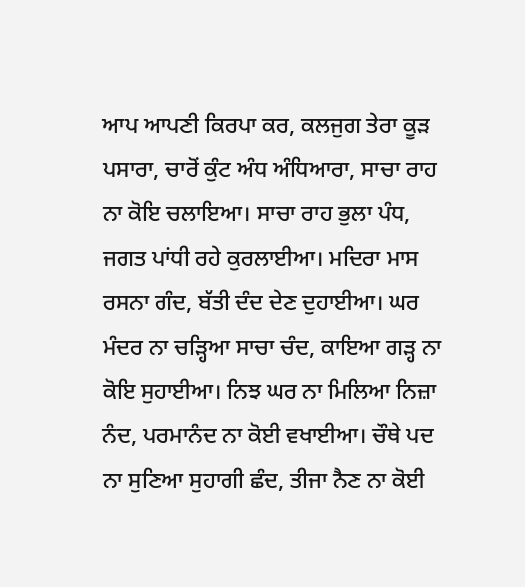ਆਪ ਆਪਣੀ ਕਿਰਪਾ ਕਰ, ਕਲਜੁਗ ਤੇਰਾ ਕੂੜ ਪਸਾਰਾ, ਚਾਰੋਂ ਕੁੰਟ ਅੰਧ ਅੰਧਿਆਰਾ, ਸਾਚਾ ਰਾਹ ਨਾ ਕੋਇ ਚਲਾਇਆ। ਸਾਚਾ ਰਾਹ ਭੁਲਾ ਪੰਧ, ਜਗਤ ਪਾਂਧੀ ਰਹੇ ਕੁਰਲਾਈਆ। ਮਦਿਰਾ ਮਾਸ ਰਸਨਾ ਗੰਦ, ਬੱਤੀ ਦੰਦ ਦੇਣ ਦੁਹਾਈਆ। ਘਰ ਮੰਦਰ ਨਾ ਚੜ੍ਹਿਆ ਸਾਚਾ ਚੰਦ, ਕਾਇਆ ਗੜ੍ਹ ਨਾ ਕੋਇ ਸੁਹਾਈਆ। ਨਿਝ ਘਰ ਨਾ ਮਿਲਿਆ ਨਿਜ਼ਾ ਨੰਦ, ਪਰਮਾਨੰਦ ਨਾ ਕੋਈ ਵਖਾਈਆ। ਚੌਥੇ ਪਦ ਨਾ ਸੁਣਿਆ ਸੁਹਾਗੀ ਛੰਦ, ਤੀਜਾ ਨੈਣ ਨਾ ਕੋਈ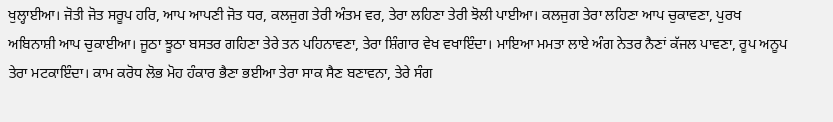ਖੁਲ੍ਹਾਈਆ। ਜੋਤੀ ਜੋਤ ਸਰੂਪ ਹਰਿ, ਆਪ ਆਪਣੀ ਜੋਤ ਧਰ, ਕਲਜੁਗ ਤੇਰੀ ਅੰਤਮ ਵਰ, ਤੇਰਾ ਲਹਿਣਾ ਤੇਰੀ ਝੋਲੀ ਪਾਈਆ। ਕਲਜੁਗ ਤੇਰਾ ਲਹਿਣਾ ਆਪ ਚੁਕਾਵਣਾ, ਪੁਰਖ ਅਬਿਨਾਸ਼ੀ ਆਪ ਚੁਕਾਈਆ। ਜੂਠਾ ਝੂਠਾ ਬਸਤਰ ਗਹਿਣਾ ਤੇਰੇ ਤਨ ਪਹਿਨਾਵਣਾ, ਤੇਰਾ ਸ਼ਿੰਗਾਰ ਵੇਖ ਵਖਾਇੰਦਾ। ਮਾਇਆ ਮਮਤਾ ਲਾਏ ਅੰਗ ਨੇਤਰ ਨੈਣਾਂ ਕੱਜਲ ਪਾਵਣਾ, ਰੂਪ ਅਨੂਪ ਤੇਰਾ ਮਟਕਾਇੰਦਾ। ਕਾਮ ਕਰੋਧ ਲੋਭ ਮੋਹ ਹੰਕਾਰ ਭੈਣਾ ਭਈਆ ਤੇਰਾ ਸਾਕ ਸੈਣ ਬਣਾਵਨਾ, ਤੇਰੇ ਸੰਗ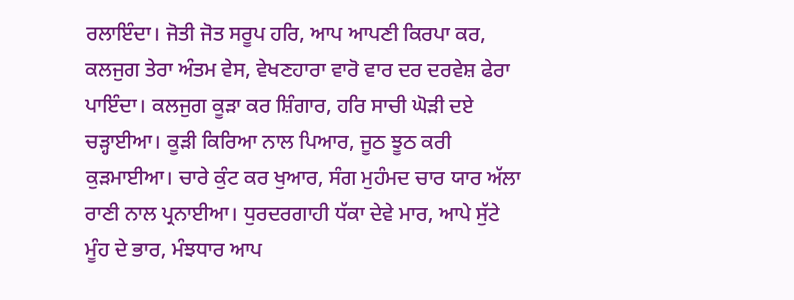ਰਲਾਇੰਦਾ। ਜੋਤੀ ਜੋਤ ਸਰੂਪ ਹਰਿ, ਆਪ ਆਪਣੀ ਕਿਰਪਾ ਕਰ, ਕਲਜੁਗ ਤੇਰਾ ਅੰਤਮ ਵੇਸ, ਵੇਖਣਹਾਰਾ ਵਾਰੋ ਵਾਰ ਦਰ ਦਰਵੇਸ਼ ਫੇਰਾ ਪਾਇੰਦਾ। ਕਲਜੁਗ ਕੂੜਾ ਕਰ ਸ਼ਿੰਗਾਰ, ਹਰਿ ਸਾਚੀ ਘੋੜੀ ਦਏ ਚੜ੍ਹਾਈਆ। ਕੂੜੀ ਕਿਰਿਆ ਨਾਲ ਪਿਆਰ, ਜੂਠ ਝੂਠ ਕਰੀ ਕੁੜਮਾਈਆ। ਚਾਰੇ ਕੁੰਟ ਕਰ ਖੁਆਰ, ਸੰਗ ਮੁਹੰਮਦ ਚਾਰ ਯਾਰ ਅੱਲਾ ਰਾਣੀ ਨਾਲ ਪ੍ਰਨਾਈਆ। ਧੁਰਦਰਗਾਹੀ ਧੱਕਾ ਦੇਵੇ ਮਾਰ, ਆਪੇ ਸੁੱਟੇ ਮੂੰਹ ਦੇ ਭਾਰ, ਮੰਝਧਾਰ ਆਪ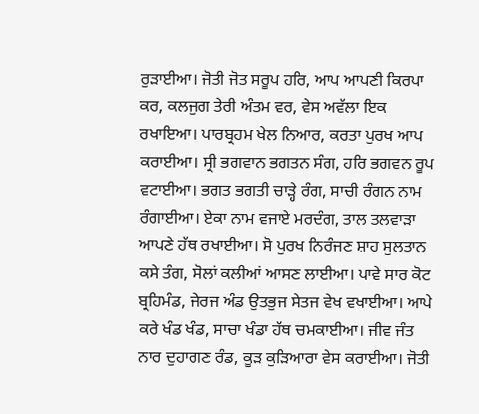ਰੁੜਾਈਆ। ਜੋਤੀ ਜੋਤ ਸਰੂਪ ਹਰਿ, ਆਪ ਆਪਣੀ ਕਿਰਪਾ ਕਰ, ਕਲਜੁਗ ਤੇਰੀ ਅੰਤਮ ਵਰ, ਵੇਸ ਅਵੱਲਾ ਇਕ ਰਖਾਇਆ। ਪਾਰਬ੍ਰਹਮ ਖੇਲ ਨਿਆਰ, ਕਰਤਾ ਪੁਰਖ ਆਪ ਕਰਾਈਆ। ਸ੍ਰੀ ਭਗਵਾਨ ਭਗਤਨ ਸੰਗ, ਹਰਿ ਭਗਵਨ ਰੂਪ ਵਟਾਈਆ। ਭਗਤ ਭਗਤੀ ਚਾੜ੍ਹੇ ਰੰਗ, ਸਾਚੀ ਰੰਗਨ ਨਾਮ ਰੰਗਾਈਆ। ਏਕਾ ਨਾਮ ਵਜਾਏ ਮਰਦੰਗ, ਤਾਲ ਤਲਵਾੜਾ ਆਪਣੇ ਹੱਥ ਰਖਾਈਆ। ਸੋ ਪੁਰਖ ਨਿਰੰਜਣ ਸ਼ਾਹ ਸੁਲਤਾਨ ਕਸੇ ਤੰਗ, ਸੋਲਾਂ ਕਲੀਆਂ ਆਸਣ ਲਾਈਆ। ਪਾਵੇ ਸਾਰ ਕੋਟ ਬ੍ਰਹਿਮੰਡ, ਜੇਰਜ ਅੰਡ ਉਤਭੁਜ ਸੇਤਜ ਵੇਖ ਵਖਾਈਆ। ਆਪੇ ਕਰੇ ਖੰਡ ਖੰਡ, ਸਾਚਾ ਖੰਡਾ ਹੱਥ ਚਮਕਾਈਆ। ਜੀਵ ਜੰਤ ਨਾਰ ਦੁਹਾਗਣ ਰੰਡ, ਕੂੜ ਕੁੜਿਆਰਾ ਵੇਸ ਕਰਾਈਆ। ਜੋਤੀ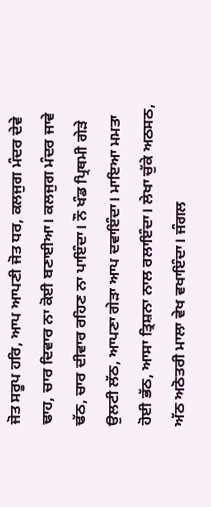ਜੋਤ ਸਰੂਪ ਹਰਿ, ਆਪ ਆਪਣੀ ਜੋਤ ਧਰ, ਕਲਜੁਗ ਮੰਦਰ ਦੇਵੇ ਢਾਹ, ਚਾਰ ਦਿਵਾਰ ਨਾ ਕੋਈ ਬਣਾਈਆ। ਕਲਜੁਗ ਮੰਦਰ ਜਾਵੇ ਢੱਠ, ਚਾਰ ਦੀਵਾਰ ਰਹਿਣ ਨਾ ਪਾਇੰਦਾ। ਨੌ ਖੰਡ ਪ੍ਰਿਥਮੀ ਗੇੜੇ ਉਲਟੀ ਲੱਠ, ਆਪਣਾ ਗੇੜਾ ਆਪ ਦਵਾਇੰਦਾ। ਮਾਇਆ ਮਮਤਾ ਹੋਈ ਭੱਠ, ਆਸਾ ਤ੍ਰਿਸ਼ਨਾ ਨਾਲ ਰਲਾਇੰਦਾ। ਲੇਖਾ ਚੁੱਕੇ ਅਠਸਠ, ਅੱਠ ਅਠੋਤਰੀ ਮਾਲਾ ਵੇਖ ਵਖਾਇੰਦਾ। ਜੰਗਲ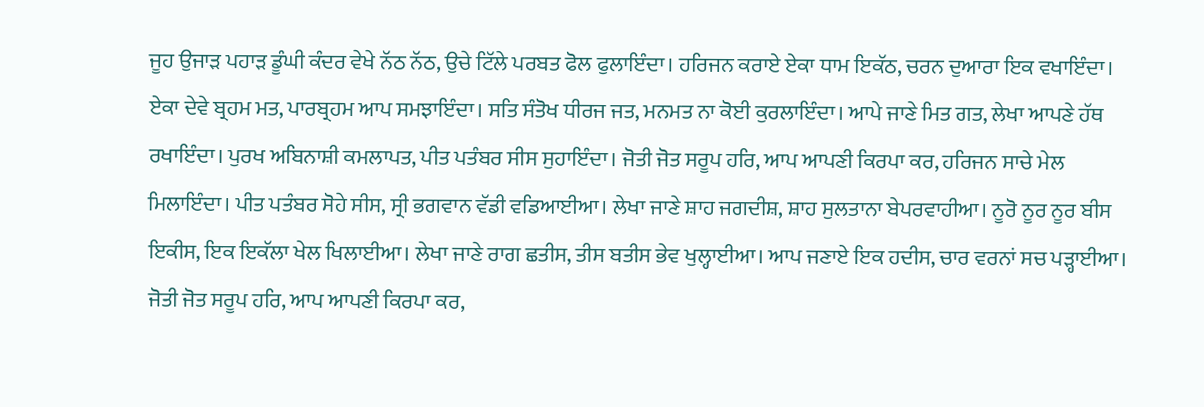ਜੂਹ ਉਜਾੜ ਪਹਾੜ ਡੂੰਘੀ ਕੰਦਰ ਵੇਖੇ ਨੱਠ ਨੱਠ, ਉਚੇ ਟਿੱਲੇ ਪਰਬਤ ਫੋਲ ਫੁਲਾਇੰਦਾ। ਹਰਿਜਨ ਕਰਾਏ ਏਕਾ ਧਾਮ ਇਕੱਠ, ਚਰਨ ਦੁਆਰਾ ਇਕ ਵਖਾਇੰਦਾ। ਏਕਾ ਦੇਵੇ ਬ੍ਰਹਮ ਮਤ, ਪਾਰਬ੍ਰਹਮ ਆਪ ਸਮਝਾਇੰਦਾ। ਸਤਿ ਸੰਤੋਖ ਧੀਰਜ ਜਤ, ਮਨਮਤ ਨਾ ਕੋਈ ਕੁਰਲਾਇੰਦਾ। ਆਪੇ ਜਾਣੇ ਮਿਤ ਗਤ, ਲੇਖਾ ਆਪਣੇ ਹੱਥ ਰਖਾਇੰਦਾ। ਪੁਰਖ ਅਬਿਨਾਸ਼ੀ ਕਮਲਾਪਤ, ਪੀਤ ਪਤੰਬਰ ਸੀਸ ਸੁਹਾਇੰਦਾ। ਜੋਤੀ ਜੋਤ ਸਰੂਪ ਹਰਿ, ਆਪ ਆਪਣੀ ਕਿਰਪਾ ਕਰ, ਹਰਿਜਨ ਸਾਚੇ ਮੇਲ ਮਿਲਾਇੰਦਾ। ਪੀਤ ਪਤੰਬਰ ਸੋਹੇ ਸੀਸ, ਸ੍ਰੀ ਭਗਵਾਨ ਵੱਡੀ ਵਡਿਆਈਆ। ਲੇਖਾ ਜਾਣੇ ਸ਼ਾਹ ਜਗਦੀਸ਼, ਸ਼ਾਹ ਸੁਲਤਾਨਾ ਬੇਪਰਵਾਹੀਆ। ਨੂਰੋ ਨੂਰ ਨੂਰ ਬੀਸ ਇਕੀਸ, ਇਕ ਇਕੱਲਾ ਖੇਲ ਖਿਲਾਈਆ। ਲੇਖਾ ਜਾਣੇ ਰਾਗ ਛਤੀਸ, ਤੀਸ ਬਤੀਸ ਭੇਵ ਖੁਲ੍ਹਾਈਆ। ਆਪ ਜਣਾਏ ਇਕ ਹਦੀਸ, ਚਾਰ ਵਰਨਾਂ ਸਚ ਪੜ੍ਹਾਈਆ। ਜੋਤੀ ਜੋਤ ਸਰੂਪ ਹਰਿ, ਆਪ ਆਪਣੀ ਕਿਰਪਾ ਕਰ,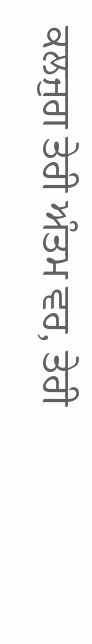ਕਲਜੁਗ ਤੇਰੀ ਅੰਤਮ ਵਰ, ਤੇਰੀ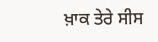ਖ਼ਾਕ ਤੇਰੇ ਸੀਸ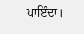ਪਾਇੰਦਾ।